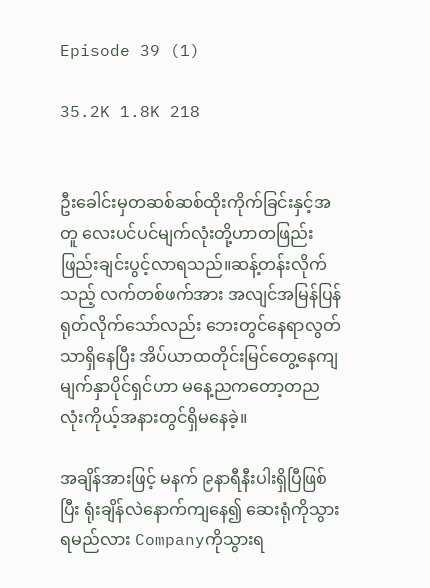Episode 39 (1)

35.2K 1.8K 218


ဦးခေါင်းမှတဆစ်ဆစ်ထိုးကိုက်ခြင်းနှင့်အတူ လေးပင်ပင်မျက်လုံးတို့ဟာတဖြည်းဖြည်းချင်းပွင့်လာရသည်။ဆန့်တန်းလိုက်သည့် လက်တစ်ဖက်အား အလျင်အမြန်ပြန်ရုတ်လိုက်သော်လည်း ဘေးတွင်နေရာလွတ်သာရှိနေပြီး အိပ်ယာထတိုင်းမြင်တွေ့နေကျမျက်နှာပိုင်ရှင်ဟာ မနေ့ညကတော့တညလုံးကိုယ့်အနားတွင်ရှိမနေခဲ့။

အချိန်အားဖြင့် မနက် ၉နာရီနီးပါးရှိပြီဖြစ်ပြီး ရုံးချိန်လဲနောက်ကျနေ၍ ဆေးရုံကိုသွားရမည်လား Companyကိုသွားရ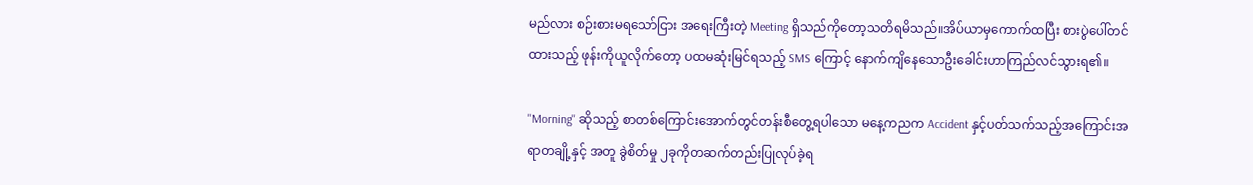မည်လား စဉ်းစားမရသော်ငြား အရေးကြီးတဲ့ Meeting ရှိသည်ကိုတော့သတိရမိသည်။အိပ်ယာမှကောက်ထပြီး စားပွဲပေါ်တင်ထားသည့် ဖုန်းကိုယူလိုက်တော့ ပထမဆုံးမြင်ရသည့် SMS ကြောင့် နောက်ကျိနေသောဦးခေါင်းဟာကြည်လင်သွားရ၏။

''Morning'' ဆိုသည့် စာတစ်ကြောင်းအောက်တွင်တန်းစီတွေ့ရပါသော မနေ့ကညက Accident နှင့်ပတ်သက်သည့်အကြောင်းအရာတချို့နှင့် အတူ ခွဲစိတ်မှု ၂ခုကိုတဆက်တည်းပြုလုပ်ခဲ့ရ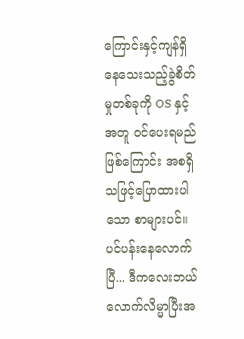ကြောင်းနှင့်ကျန်ရှိနေသေးသည့်ခွဲစိတ်မှုတစ်ခုကို OS နှင့်အတူ ဝင်ပေးရမည်ဖြစ်ကြောင်း အစရှိသဖြင့်ပြောထားပါသော စာများပင်။ပင်ပန်းနေလောက်ပြီ... ဒီကလေးဘယ်လောက်လိမ္မာပြီးအ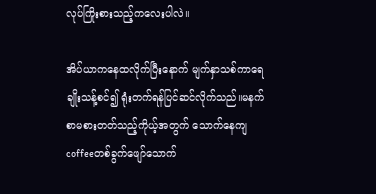လုပ်ကြိုးစားသည့်ကလေးပါလဲ။

အိပ်ယာကနေထလိုက်ပြီးနောက် မျက်နှာသစ်ကာရေချိုးသန့်စင်၍ ရုံးတက်ရန်ပြင်ဆင်လိုက်သည်။မနက်စာမစားတတ်သည့်ကိုယ့်အတွက် သောက်နေကျcoffeeတစ်ခွက်ဖျော်သောက်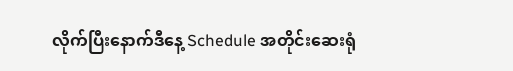လိုက်ပြီးနောက်ဒီနေ့ Schedule အတိုင်းဆေးရုံ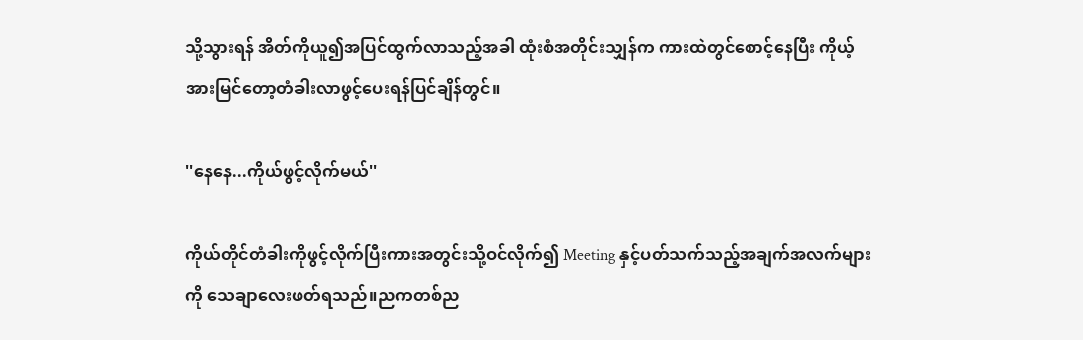သို့သွားရန် အိတ်ကိုယူ၍အပြင်ထွက်လာသည့်အခါ ထုံးစံအတိုင်းသျှန်က ကားထဲတွင်စောင့်နေပြီး ကိုယ့်အားမြင်တော့တံခါးလာဖွင့်ပေးရန်ပြင်ချိန်တွင်။

''နေနေ...ကိုယ်ဖွင့်လိုက်မယ်''

ကိုယ်တိုင်တံခါးကိုဖွင့်လိုက်ပြီးကားအတွင်းသို့ဝင်လိုက်၍ Meeting နှင့်ပတ်သက်သည့်အချက်အလက်များကို သေချာလေးဖတ်ရသည်။ညကတစ်ည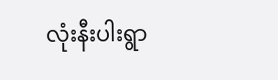လုံးနီးပါးရွာ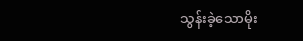သွန်းခဲ့သောမိုး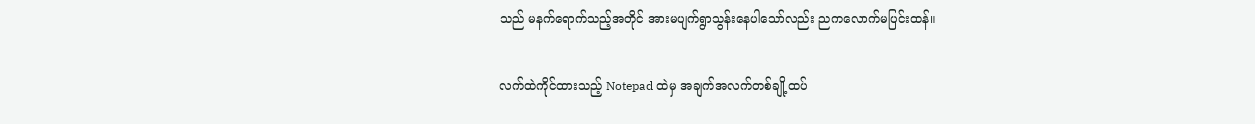သည် မနက်ရောက်သည့်အတိုင် အားမပျက်ရွာသွန်းနေပါသော်လည်း ညကလောက်မပြင်းထန်။

လက်ထဲကိုင်ထားသည့် Notepad ထဲမှ အချက်အလက်တစ်ချို့ထပ်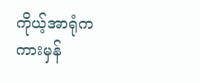ကိုယ့်အာရုံက ကားမှန်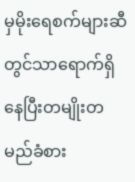မှမိုးရေစက်များဆီတွင်သာရောက်ရှိနေပြီးတမျိုးတမည်ခံစား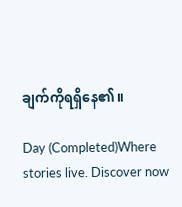ချက်ကိုရရှိနေ၏။

Day (Completed)Where stories live. Discover now